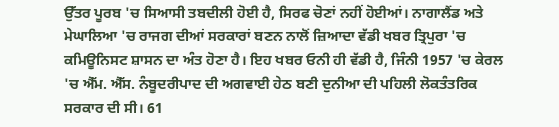ਉੱਤਰ ਪੂਰਬ 'ਚ ਸਿਆਸੀ ਤਬਦੀਲੀ ਹੋਈ ਹੈ, ਸਿਰਫ ਚੋਣਾਂ ਨਹੀਂ ਹੋਈਆਂ। ਨਾਗਾਲੈਂਡ ਅਤੇ ਮੇਘਾਲਿਆ 'ਚ ਰਾਜਗ ਦੀਆਂ ਸਰਕਾਰਾਂ ਬਣਨ ਨਾਲੋਂ ਜ਼ਿਆਦਾ ਵੱਡੀ ਖਬਰ ਤ੍ਰਿਪੁਰਾ 'ਚ ਕਮਿਊਨਿਸਟ ਸ਼ਾਸਨ ਦਾ ਅੰਤ ਹੋਣਾ ਹੈ। ਇਹ ਖਬਰ ਓਨੀ ਹੀ ਵੱਡੀ ਹੈ, ਜਿੰਨੀ 1957 'ਚ ਕੇਰਲ 'ਚ ਐੱਮ. ਐੱਸ. ਨੰਬੂਦਰੀਪਾਦ ਦੀ ਅਗਵਾਈ ਹੇਠ ਬਣੀ ਦੁਨੀਆ ਦੀ ਪਹਿਲੀ ਲੋਕਤੰਤਰਿਕ ਸਰਕਾਰ ਦੀ ਸੀ। 61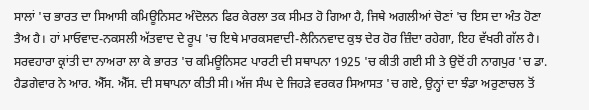ਸਾਲਾਂ 'ਚ ਭਾਰਤ ਦਾ ਸਿਆਸੀ ਕਮਿਊਨਿਸਟ ਅੰਦੋਲਨ ਫਿਰ ਕੇਰਲਾ ਤਕ ਸੀਮਤ ਹੋ ਗਿਆ ਹੈ, ਜਿਥੇ ਅਗਲੀਆਂ ਚੋਣਾਂ 'ਚ ਇਸ ਦਾ ਅੰਤ ਹੋਣਾ ਤੈਅ ਹੈ। ਹਾਂ ਮਾਓਵਾਦ-ਨਕਸਲੀ ਅੱਤਵਾਦ ਦੇ ਰੂਪ 'ਚ ਇਥੇ ਮਾਰਕਸਵਾਦੀ-ਲੈਨਿਨਵਾਦ ਕੁਝ ਦੇਰ ਹੋਰ ਜ਼ਿੰਦਾ ਰਹੇਗਾ, ਇਹ ਵੱਖਰੀ ਗੱਲ ਹੈ।
ਸਰਵਹਾਰਾ ਕ੍ਰਾਂਤੀ ਦਾ ਨਾਅਰਾ ਲਾ ਕੇ ਭਾਰਤ 'ਚ ਕਮਿਊਨਿਸਟ ਪਾਰਟੀ ਦੀ ਸਥਾਪਨਾ 1925 'ਚ ਕੀਤੀ ਗਈ ਸੀ ਤੇ ਉਦੋਂ ਹੀ ਨਾਗਪੁਰ 'ਚ ਡਾ. ਹੈਡਗੇਵਾਰ ਨੇ ਆਰ. ਐੱਸ. ਐੱਸ. ਦੀ ਸਥਾਪਨਾ ਕੀਤੀ ਸੀ। ਅੱਜ ਸੰਘ ਦੇ ਜਿਹੜੇ ਵਰਕਰ ਸਿਆਸਤ 'ਚ ਗਏ, ਉਨ੍ਹਾਂ ਦਾ ਝੰਡਾ ਅਰੁਣਾਚਲ ਤੋਂ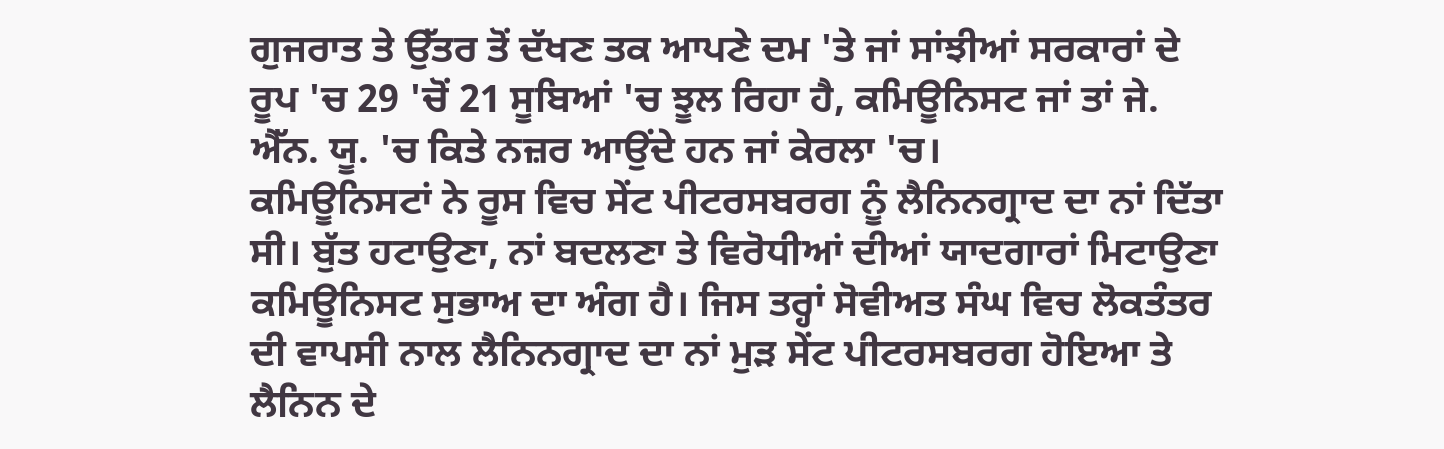ਗੁਜਰਾਤ ਤੇ ਉੱਤਰ ਤੋਂ ਦੱਖਣ ਤਕ ਆਪਣੇ ਦਮ 'ਤੇ ਜਾਂ ਸਾਂਝੀਆਂ ਸਰਕਾਰਾਂ ਦੇ ਰੂਪ 'ਚ 29 'ਚੋਂ 21 ਸੂਬਿਆਂ 'ਚ ਝੂਲ ਰਿਹਾ ਹੈ, ਕਮਿਊਨਿਸਟ ਜਾਂ ਤਾਂ ਜੇ. ਐੱਨ. ਯੂ. 'ਚ ਕਿਤੇ ਨਜ਼ਰ ਆਉਂਦੇ ਹਨ ਜਾਂ ਕੇਰਲਾ 'ਚ।
ਕਮਿਊਨਿਸਟਾਂ ਨੇ ਰੂਸ ਵਿਚ ਸੇਂਟ ਪੀਟਰਸਬਰਗ ਨੂੰ ਲੈਨਿਨਗ੍ਰਾਦ ਦਾ ਨਾਂ ਦਿੱਤਾ ਸੀ। ਬੁੱਤ ਹਟਾਉਣਾ, ਨਾਂ ਬਦਲਣਾ ਤੇ ਵਿਰੋਧੀਆਂ ਦੀਆਂ ਯਾਦਗਾਰਾਂ ਮਿਟਾਉਣਾ ਕਮਿਊਨਿਸਟ ਸੁਭਾਅ ਦਾ ਅੰਗ ਹੈ। ਜਿਸ ਤਰ੍ਹਾਂ ਸੋਵੀਅਤ ਸੰਘ ਵਿਚ ਲੋਕਤੰਤਰ ਦੀ ਵਾਪਸੀ ਨਾਲ ਲੈਨਿਨਗ੍ਰਾਦ ਦਾ ਨਾਂ ਮੁੜ ਸੇਂਟ ਪੀਟਰਸਬਰਗ ਹੋਇਆ ਤੇ ਲੈਨਿਨ ਦੇ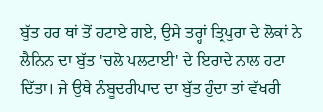ਬੁੱਤ ਹਰ ਥਾਂ ਤੋਂ ਹਟਾਏ ਗਏ, ਉਸੇ ਤਰ੍ਹਾਂ ਤ੍ਰਿਪੁਰਾ ਦੇ ਲੋਕਾਂ ਨੇ ਲੈਨਿਨ ਦਾ ਬੁੱਤ 'ਚਲੋ ਪਲਟਾਈ' ਦੇ ਇਰਾਦੇ ਨਾਲ ਹਟਾ ਦਿੱਤਾ। ਜੇ ਉਥੇ ਨੰਬੂਦਰੀਪਾਦ ਦਾ ਬੁੱਤ ਹੁੰਦਾ ਤਾਂ ਵੱਖਰੀ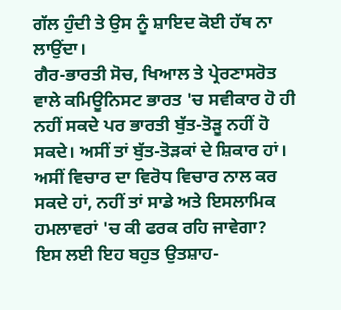ਗੱਲ ਹੁੰਦੀ ਤੇ ਉਸ ਨੂੰ ਸ਼ਾਇਦ ਕੋਈ ਹੱਥ ਨਾ ਲਾਉਂਦਾ।
ਗੈਰ-ਭਾਰਤੀ ਸੋਚ, ਖਿਆਲ ਤੇ ਪ੍ਰੇਰਣਾਸਰੋਤ ਵਾਲੇ ਕਮਿਊਨਿਸਟ ਭਾਰਤ 'ਚ ਸਵੀਕਾਰ ਹੋ ਹੀ ਨਹੀਂ ਸਕਦੇ ਪਰ ਭਾਰਤੀ ਬੁੱਤ-ਤੋੜੂ ਨਹੀਂ ਹੋ ਸਕਦੇ। ਅਸੀਂ ਤਾਂ ਬੁੱਤ-ਤੋੜਕਾਂ ਦੇ ਸ਼ਿਕਾਰ ਹਾਂ। ਅਸੀਂ ਵਿਚਾਰ ਦਾ ਵਿਰੋਧ ਵਿਚਾਰ ਨਾਲ ਕਰ ਸਕਦੇ ਹਾਂ, ਨਹੀਂ ਤਾਂ ਸਾਡੇ ਅਤੇ ਇਸਲਾਮਿਕ ਹਮਲਾਵਰਾਂ 'ਚ ਕੀ ਫਰਕ ਰਹਿ ਜਾਵੇਗਾ? ਇਸ ਲਈ ਇਹ ਬਹੁਤ ਉਤਸ਼ਾਹ-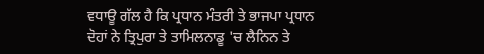ਵਧਾਊ ਗੱਲ ਹੈ ਕਿ ਪ੍ਰਧਾਨ ਮੰਤਰੀ ਤੇ ਭਾਜਪਾ ਪ੍ਰਧਾਨ ਦੋਹਾਂ ਨੇ ਤ੍ਰਿਪੁਰਾ ਤੇ ਤਾਮਿਲਨਾਡੂ 'ਚ ਲੈਨਿਨ ਤੇ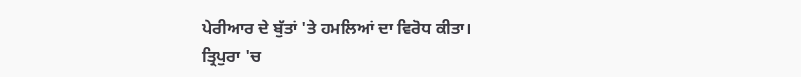ਪੇਰੀਆਰ ਦੇ ਬੁੱਤਾਂ 'ਤੇ ਹਮਲਿਆਂ ਦਾ ਵਿਰੋਧ ਕੀਤਾ।
ਤ੍ਰਿਪੁਰਾ 'ਚ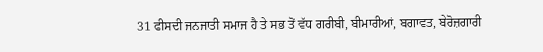31 ਫੀਸਦੀ ਜਨਜਾਤੀ ਸਮਾਜ ਹੈ ਤੇ ਸਭ ਤੋਂ ਵੱਧ ਗਰੀਬੀ, ਬੀਮਾਰੀਆਂ, ਬਗਾਵਤ, ਬੇਰੋਜ਼ਗਾਰੀ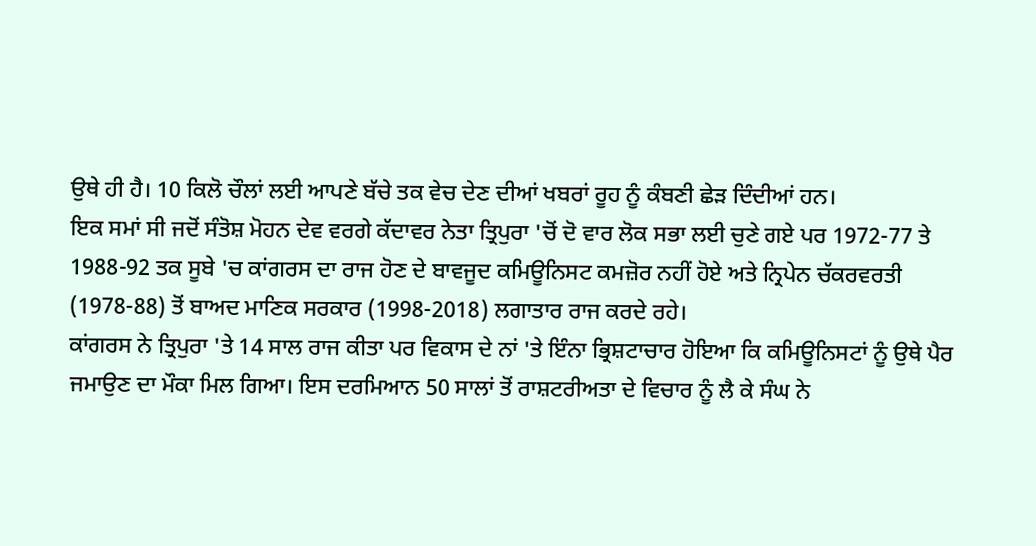ਉਥੇ ਹੀ ਹੈ। 10 ਕਿਲੋ ਚੌਲਾਂ ਲਈ ਆਪਣੇ ਬੱਚੇ ਤਕ ਵੇਚ ਦੇਣ ਦੀਆਂ ਖਬਰਾਂ ਰੂਹ ਨੂੰ ਕੰਬਣੀ ਛੇੜ ਦਿੰਦੀਆਂ ਹਨ।
ਇਕ ਸਮਾਂ ਸੀ ਜਦੋਂ ਸੰਤੋਸ਼ ਮੋਹਨ ਦੇਵ ਵਰਗੇ ਕੱਦਾਵਰ ਨੇਤਾ ਤ੍ਰਿਪੁਰਾ 'ਚੋਂ ਦੋ ਵਾਰ ਲੋਕ ਸਭਾ ਲਈ ਚੁਣੇ ਗਏ ਪਰ 1972-77 ਤੇ 1988-92 ਤਕ ਸੂਬੇ 'ਚ ਕਾਂਗਰਸ ਦਾ ਰਾਜ ਹੋਣ ਦੇ ਬਾਵਜੂਦ ਕਮਿਊਨਿਸਟ ਕਮਜ਼ੋਰ ਨਹੀਂ ਹੋਏ ਅਤੇ ਨ੍ਰਿਪੇਨ ਚੱਕਰਵਰਤੀ (1978-88) ਤੋਂ ਬਾਅਦ ਮਾਣਿਕ ਸਰਕਾਰ (1998-2018) ਲਗਾਤਾਰ ਰਾਜ ਕਰਦੇ ਰਹੇ।
ਕਾਂਗਰਸ ਨੇ ਤ੍ਰਿਪੁਰਾ 'ਤੇ 14 ਸਾਲ ਰਾਜ ਕੀਤਾ ਪਰ ਵਿਕਾਸ ਦੇ ਨਾਂ 'ਤੇ ਇੰਨਾ ਭ੍ਰਿਸ਼ਟਾਚਾਰ ਹੋਇਆ ਕਿ ਕਮਿਊਨਿਸਟਾਂ ਨੂੰ ਉਥੇ ਪੈਰ ਜਮਾਉਣ ਦਾ ਮੌਕਾ ਮਿਲ ਗਿਆ। ਇਸ ਦਰਮਿਆਨ 50 ਸਾਲਾਂ ਤੋਂ ਰਾਸ਼ਟਰੀਅਤਾ ਦੇ ਵਿਚਾਰ ਨੂੰ ਲੈ ਕੇ ਸੰਘ ਨੇ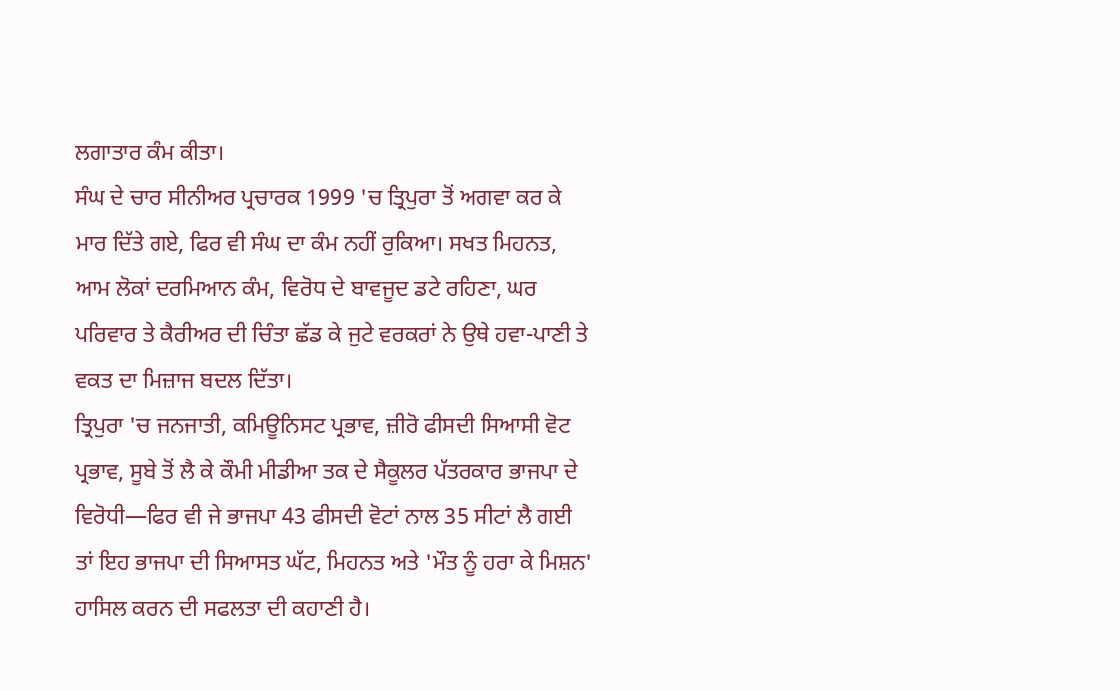ਲਗਾਤਾਰ ਕੰਮ ਕੀਤਾ।
ਸੰਘ ਦੇ ਚਾਰ ਸੀਨੀਅਰ ਪ੍ਰਚਾਰਕ 1999 'ਚ ਤ੍ਰਿਪੁਰਾ ਤੋਂ ਅਗਵਾ ਕਰ ਕੇ ਮਾਰ ਦਿੱਤੇ ਗਏ, ਫਿਰ ਵੀ ਸੰਘ ਦਾ ਕੰਮ ਨਹੀਂ ਰੁਕਿਆ। ਸਖਤ ਮਿਹਨਤ, ਆਮ ਲੋਕਾਂ ਦਰਮਿਆਨ ਕੰਮ, ਵਿਰੋਧ ਦੇ ਬਾਵਜੂਦ ਡਟੇ ਰਹਿਣਾ, ਘਰ ਪਰਿਵਾਰ ਤੇ ਕੈਰੀਅਰ ਦੀ ਚਿੰਤਾ ਛੱਡ ਕੇ ਜੁਟੇ ਵਰਕਰਾਂ ਨੇ ਉਥੇ ਹਵਾ-ਪਾਣੀ ਤੇ ਵਕਤ ਦਾ ਮਿਜ਼ਾਜ ਬਦਲ ਦਿੱਤਾ।
ਤ੍ਰਿਪੁਰਾ 'ਚ ਜਨਜਾਤੀ, ਕਮਿਊਨਿਸਟ ਪ੍ਰਭਾਵ, ਜ਼ੀਰੋ ਫੀਸਦੀ ਸਿਆਸੀ ਵੋਟ ਪ੍ਰਭਾਵ, ਸੂਬੇ ਤੋਂ ਲੈ ਕੇ ਕੌਮੀ ਮੀਡੀਆ ਤਕ ਦੇ ਸੈਕੂਲਰ ਪੱਤਰਕਾਰ ਭਾਜਪਾ ਦੇ ਵਿਰੋਧੀ—ਫਿਰ ਵੀ ਜੇ ਭਾਜਪਾ 43 ਫੀਸਦੀ ਵੋਟਾਂ ਨਾਲ 35 ਸੀਟਾਂ ਲੈ ਗਈ ਤਾਂ ਇਹ ਭਾਜਪਾ ਦੀ ਸਿਆਸਤ ਘੱਟ, ਮਿਹਨਤ ਅਤੇ 'ਮੌਤ ਨੂੰ ਹਰਾ ਕੇ ਮਿਸ਼ਨ' ਹਾਸਿਲ ਕਰਨ ਦੀ ਸਫਲਤਾ ਦੀ ਕਹਾਣੀ ਹੈ।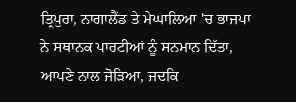ਤ੍ਰਿਪੁਰਾ, ਨਾਗਾਲੈਂਡ ਤੇ ਮੇਘਾਲਿਆ 'ਚ ਭਾਜਪਾ ਨੇ ਸਥਾਨਕ ਪਾਰਟੀਆਂ ਨੂੰ ਸਨਮਾਨ ਦਿੱਤਾ, ਆਪਣੇ ਨਾਲ ਜੋੜਿਆ, ਜਦਕਿ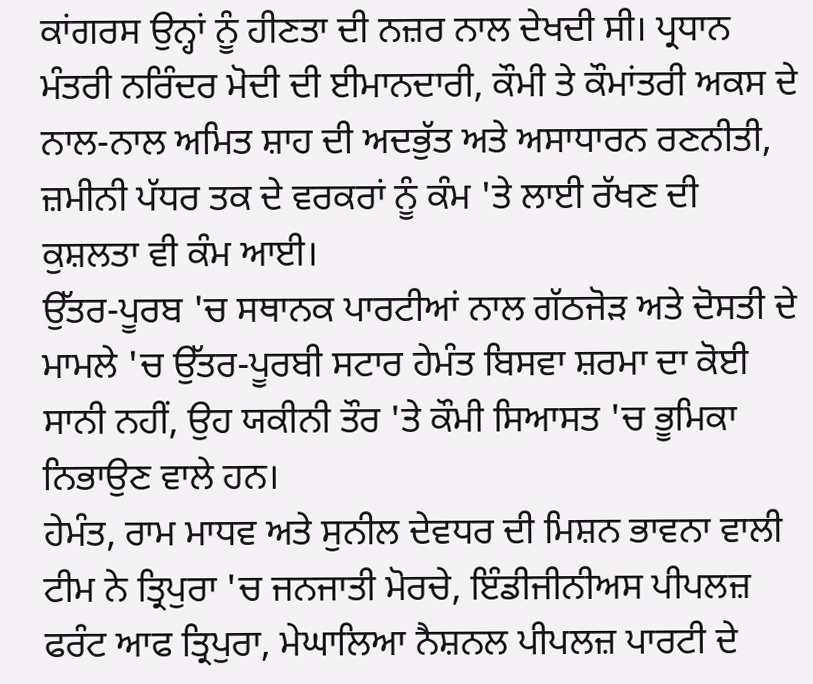ਕਾਂਗਰਸ ਉਨ੍ਹਾਂ ਨੂੰ ਹੀਣਤਾ ਦੀ ਨਜ਼ਰ ਨਾਲ ਦੇਖਦੀ ਸੀ। ਪ੍ਰਧਾਨ ਮੰਤਰੀ ਨਰਿੰਦਰ ਮੋਦੀ ਦੀ ਈਮਾਨਦਾਰੀ, ਕੌਮੀ ਤੇ ਕੌਮਾਂਤਰੀ ਅਕਸ ਦੇ ਨਾਲ-ਨਾਲ ਅਮਿਤ ਸ਼ਾਹ ਦੀ ਅਦਭੁੱਤ ਅਤੇ ਅਸਾਧਾਰਨ ਰਣਨੀਤੀ, ਜ਼ਮੀਨੀ ਪੱਧਰ ਤਕ ਦੇ ਵਰਕਰਾਂ ਨੂੰ ਕੰਮ 'ਤੇ ਲਾਈ ਰੱਖਣ ਦੀ ਕੁਸ਼ਲਤਾ ਵੀ ਕੰਮ ਆਈ।
ਉੱਤਰ-ਪੂਰਬ 'ਚ ਸਥਾਨਕ ਪਾਰਟੀਆਂ ਨਾਲ ਗੱਠਜੋੜ ਅਤੇ ਦੋਸਤੀ ਦੇ ਮਾਮਲੇ 'ਚ ਉੱਤਰ-ਪੂਰਬੀ ਸਟਾਰ ਹੇਮੰਤ ਬਿਸਵਾ ਸ਼ਰਮਾ ਦਾ ਕੋਈ ਸਾਨੀ ਨਹੀਂ, ਉਹ ਯਕੀਨੀ ਤੌਰ 'ਤੇ ਕੌਮੀ ਸਿਆਸਤ 'ਚ ਭੂਮਿਕਾ ਨਿਭਾਉਣ ਵਾਲੇ ਹਨ।
ਹੇਮੰਤ, ਰਾਮ ਮਾਧਵ ਅਤੇ ਸੁਨੀਲ ਦੇਵਧਰ ਦੀ ਮਿਸ਼ਨ ਭਾਵਨਾ ਵਾਲੀ ਟੀਮ ਨੇ ਤ੍ਰਿਪੁਰਾ 'ਚ ਜਨਜਾਤੀ ਮੋਰਚੇ, ਇੰਡੀਜੀਨੀਅਸ ਪੀਪਲਜ਼ ਫਰੰਟ ਆਫ ਤ੍ਰਿਪੁਰਾ, ਮੇਘਾਲਿਆ ਨੈਸ਼ਨਲ ਪੀਪਲਜ਼ ਪਾਰਟੀ ਦੇ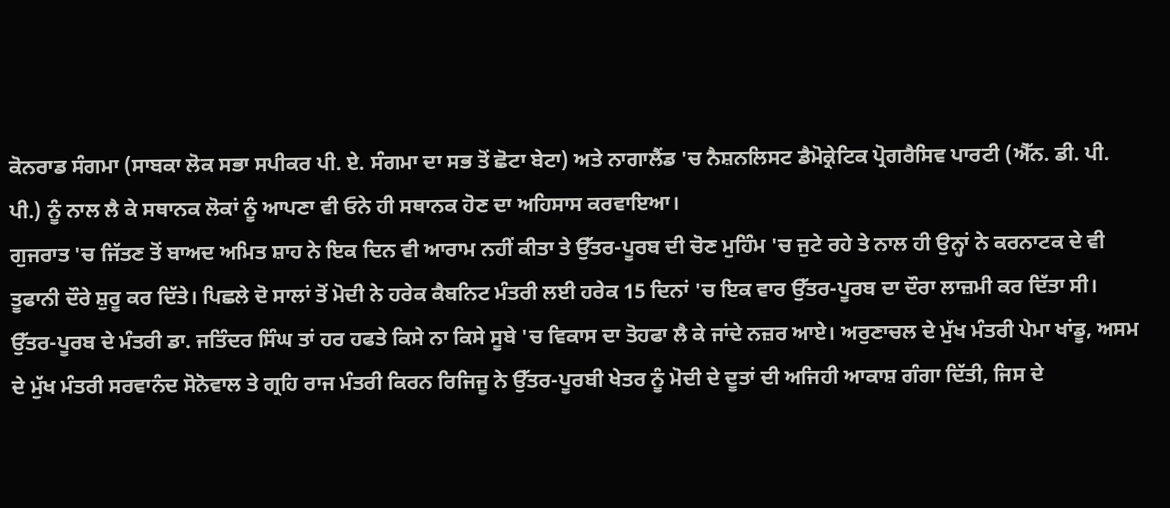ਕੋਨਰਾਡ ਸੰਗਮਾ (ਸਾਬਕਾ ਲੋਕ ਸਭਾ ਸਪੀਕਰ ਪੀ. ਏ. ਸੰਗਮਾ ਦਾ ਸਭ ਤੋਂ ਛੋਟਾ ਬੇਟਾ) ਅਤੇ ਨਾਗਾਲੈਂਡ 'ਚ ਨੈਸ਼ਨਲਿਸਟ ਡੈਮੋਕ੍ਰੇਟਿਕ ਪ੍ਰੋਗਰੈਸਿਵ ਪਾਰਟੀ (ਐੱਨ. ਡੀ. ਪੀ. ਪੀ.) ਨੂੰ ਨਾਲ ਲੈ ਕੇ ਸਥਾਨਕ ਲੋਕਾਂ ਨੂੰ ਆਪਣਾ ਵੀ ਓਨੇ ਹੀ ਸਥਾਨਕ ਹੋਣ ਦਾ ਅਹਿਸਾਸ ਕਰਵਾਇਆ।
ਗੁਜਰਾਤ 'ਚ ਜਿੱਤਣ ਤੋਂ ਬਾਅਦ ਅਮਿਤ ਸ਼ਾਹ ਨੇ ਇਕ ਦਿਨ ਵੀ ਆਰਾਮ ਨਹੀਂ ਕੀਤਾ ਤੇ ਉੱਤਰ-ਪੂਰਬ ਦੀ ਚੋਣ ਮੁਹਿੰਮ 'ਚ ਜੁਟੇ ਰਹੇ ਤੇ ਨਾਲ ਹੀ ਉਨ੍ਹਾਂ ਨੇ ਕਰਨਾਟਕ ਦੇ ਵੀ ਤੂਫਾਨੀ ਦੌਰੇ ਸ਼ੁਰੂ ਕਰ ਦਿੱਤੇ। ਪਿਛਲੇ ਦੋ ਸਾਲਾਂ ਤੋਂ ਮੋਦੀ ਨੇ ਹਰੇਕ ਕੈਬਨਿਟ ਮੰਤਰੀ ਲਈ ਹਰੇਕ 15 ਦਿਨਾਂ 'ਚ ਇਕ ਵਾਰ ਉੱਤਰ-ਪੂਰਬ ਦਾ ਦੌਰਾ ਲਾਜ਼ਮੀ ਕਰ ਦਿੱਤਾ ਸੀ।
ਉੱਤਰ-ਪੂਰਬ ਦੇ ਮੰਤਰੀ ਡਾ. ਜਤਿੰਦਰ ਸਿੰਘ ਤਾਂ ਹਰ ਹਫਤੇ ਕਿਸੇ ਨਾ ਕਿਸੇ ਸੂਬੇ 'ਚ ਵਿਕਾਸ ਦਾ ਤੋਹਫਾ ਲੈ ਕੇ ਜਾਂਦੇ ਨਜ਼ਰ ਆਏ। ਅਰੁਣਾਚਲ ਦੇ ਮੁੱਖ ਮੰਤਰੀ ਪੇਮਾ ਖਾਂਡੂ, ਅਸਮ ਦੇ ਮੁੱਖ ਮੰਤਰੀ ਸਰਵਾਨੰਦ ਸੋਨੋਵਾਲ ਤੇ ਗ੍ਰਹਿ ਰਾਜ ਮੰਤਰੀ ਕਿਰਨ ਰਿਜਿਜੂ ਨੇ ਉੱਤਰ-ਪੂਰਬੀ ਖੇਤਰ ਨੂੰ ਮੋਦੀ ਦੇ ਦੂਤਾਂ ਦੀ ਅਜਿਹੀ ਆਕਾਸ਼ ਗੰਗਾ ਦਿੱਤੀ, ਜਿਸ ਦੇ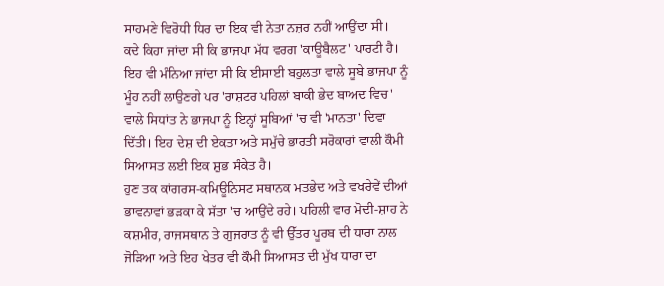ਸਾਹਮਣੇ ਵਿਰੋਧੀ ਧਿਰ ਦਾ ਇਕ ਵੀ ਨੇਤਾ ਨਜ਼ਰ ਨਹੀਂ ਆਉਂਦਾ ਸੀ।
ਕਦੇ ਕਿਹਾ ਜਾਂਦਾ ਸੀ ਕਿ ਭਾਜਪਾ ਮੱਧ ਵਰਗ 'ਕਾਊਬੈਲਟ' ਪਾਰਟੀ ਹੈ। ਇਹ ਵੀ ਮੰਨਿਆ ਜਾਂਦਾ ਸੀ ਕਿ ਈਸਾਈ ਬਹੁਲਤਾ ਵਾਲੇ ਸੂਬੇ ਭਾਜਪਾ ਨੂੰ ਮੂੰਹ ਨਹੀਂ ਲਾਉਣਗੇ ਪਰ 'ਰਾਸ਼ਟਰ ਪਹਿਲਾਂ ਬਾਕੀ ਭੇਦ ਬਾਅਦ ਵਿਚ' ਵਾਲੇ ਸਿਧਾਂਤ ਨੇ ਭਾਜਪਾ ਨੂੰ ਇਨ੍ਹਾਂ ਸੂਬਿਆਂ 'ਚ ਵੀ 'ਮਾਨਤਾ' ਦਿਵਾ ਦਿੱਤੀ। ਇਹ ਦੇਸ਼ ਦੀ ਏਕਤਾ ਅਤੇ ਸਮੁੱਚੇ ਭਾਰਤੀ ਸਰੋਕਾਰਾਂ ਵਾਲੀ ਕੌਮੀ ਸਿਆਸਤ ਲਈ ਇਕ ਸ਼ੁਭ ਸੰਕੇਤ ਹੈ।
ਹੁਣ ਤਕ ਕਾਂਗਰਸ-ਕਮਿਊਨਿਸਟ ਸਥਾਨਕ ਮਤਭੇਦ ਅਤੇ ਵਖਰੇਵੇਂ ਦੀਆਂ ਭਾਵਨਾਵਾਂ ਭੜਕਾ ਕੇ ਸੱਤਾ 'ਚ ਆਉਂਦੇ ਰਹੇ। ਪਹਿਲੀ ਵਾਰ ਮੋਦੀ-ਸ਼ਾਹ ਨੇ ਕਸ਼ਮੀਰ, ਰਾਜਸਥਾਨ ਤੇ ਗੁਜਰਾਤ ਨੂੰ ਵੀ ਉੱਤਰ ਪੂਰਬ ਦੀ ਧਾਰਾ ਨਾਲ ਜੋੜਿਆ ਅਤੇ ਇਹ ਖੇਤਰ ਵੀ ਕੌਮੀ ਸਿਆਸਤ ਦੀ ਮੁੱਖ ਧਾਰਾ ਦਾ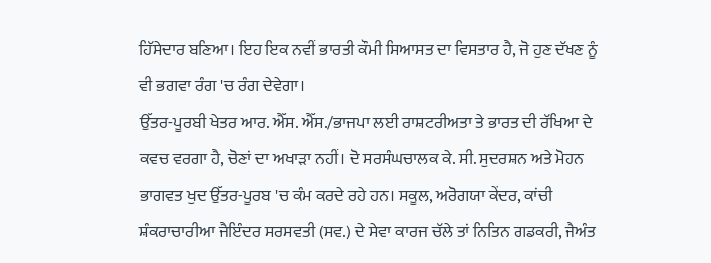ਹਿੱਸੇਦਾਰ ਬਣਿਆ। ਇਹ ਇਕ ਨਵੀਂ ਭਾਰਤੀ ਕੌਮੀ ਸਿਆਸਤ ਦਾ ਵਿਸਤਾਰ ਹੈ, ਜੋ ਹੁਣ ਦੱਖਣ ਨੂੰ ਵੀ ਭਗਵਾ ਰੰਗ 'ਚ ਰੰਗ ਦੇਵੇਗਾ।
ਉੱਤਰ-ਪੂਰਬੀ ਖੇਤਰ ਆਰ. ਐੱਸ. ਐੱਸ./ਭਾਜਪਾ ਲਈ ਰਾਸ਼ਟਰੀਅਤਾ ਤੇ ਭਾਰਤ ਦੀ ਰੱਖਿਆ ਦੇ ਕਵਚ ਵਰਗਾ ਹੈ, ਚੋਣਾਂ ਦਾ ਅਖਾੜਾ ਨਹੀਂ। ਦੋ ਸਰਸੰਘਚਾਲਕ ਕੇ. ਸੀ. ਸੁਦਰਸ਼ਨ ਅਤੇ ਮੋਹਨ ਭਾਗਵਤ ਖੁਦ ਉੱਤਰ-ਪੂਰਬ 'ਚ ਕੰਮ ਕਰਦੇ ਰਹੇ ਹਨ। ਸਕੂਲ, ਅਰੋਗਯਾ ਕੇਂਦਰ, ਕਾਂਚੀ ਸ਼ੰਕਰਾਚਾਰੀਆ ਜੈਇੰਦਰ ਸਰਸਵਤੀ (ਸਵ.) ਦੇ ਸੇਵਾ ਕਾਰਜ ਚੱਲੇ ਤਾਂ ਨਿਤਿਨ ਗਡਕਰੀ, ਜੈਅੰਤ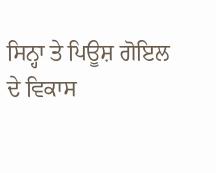ਸਿਨ੍ਹਾ ਤੇ ਪਿਊਸ਼ ਗੋਇਲ ਦੇ ਵਿਕਾਸ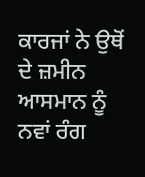ਕਾਰਜਾਂ ਨੇ ਉਥੋਂ ਦੇ ਜ਼ਮੀਨ ਆਸਮਾਨ ਨੂੰ ਨਵਾਂ ਰੰਗ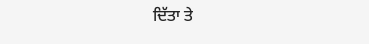ਦਿੱਤਾ ਤੇ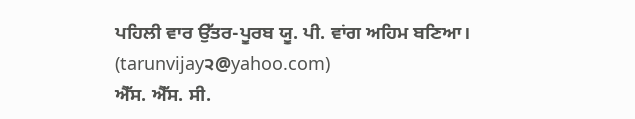ਪਹਿਲੀ ਵਾਰ ਉੱਤਰ-ਪੂਰਬ ਯੂ. ਪੀ. ਵਾਂਗ ਅਹਿਮ ਬਣਿਆ।
(tarunvijay੨@yahoo.com)
ਐੱਸ. ਐੱਸ. ਸੀ.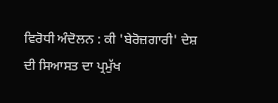ਵਿਰੋਧੀ ਅੰਦੋਲਨ : ਕੀ 'ਬੇਰੋਜ਼ਗਾਰੀ' ਦੇਸ਼ ਦੀ ਸਿਆਸਤ ਦਾ ਪ੍ਰਮੁੱਖ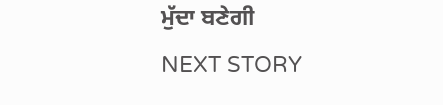ਮੁੱਦਾ ਬਣੇਗੀ
NEXT STORY